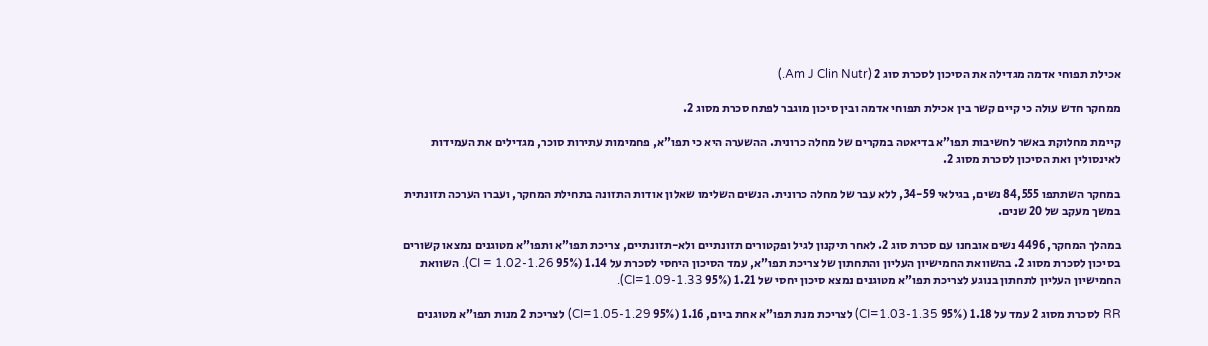אכילת תפוחי אדמה מגדילה את הסיכון לסכרת סוג 2 (Am J Clin Nutr.)

ממחקר חדש עולה כי קיים קשר בין אכילת תפוחי אדמה ובין סיכון מוגבר לפתח סכרת מסוג 2.

קיימת מחלוקת באשר לחשיבות תפו”א בדיאטה במקרים של מחלה כרונית. ההשערה היא כי תפו”א, פחמימות עתירות סוכר, מגדילים את העמידות לאינסולין ואת הסיכון לסכרת מסוג 2.

במחקר השתתפו 84,555 נשים, בגילאי 34-59, ללא עבר של מחלה כרונית. הנשים השלימו שאלון אודות התזונה בתחילת המחקר, ועברו הערכה תזונתית במשך מעקב של 20 שנים.

במהלך המחקר, 4496 נשים אובחנו עם סכרת סוג 2. לאחר תיקנון לגיל ופקטורים תזונתיים ולא-תזונתיים, צריכת תפו”א ותפו”א מטוגנים נמצאו קשורים בסיכון לסכרת מסוג 2. בהשוואת החמישיון העליון והתחתון של צריכת תפו”א, עמד הסיכון היחסי לסכרת על 1.14 (95% CI = 1.02-1.26). השוואת החמישיון העליון לתחתון בנוגע לצריכת תפו”א מטוגנים נמצא סיכון יחסי של 1.21 (95% CI=1.09-1.33).

RR לסכרת מסוג 2 עמד על 1.18 (95% CI=1.03-1.35) לצריכת מנת תפו”א אחת ביום, 1.16 (95% CI=1.05-1.29) לצריכת 2 מנות תפו”א מטוגנים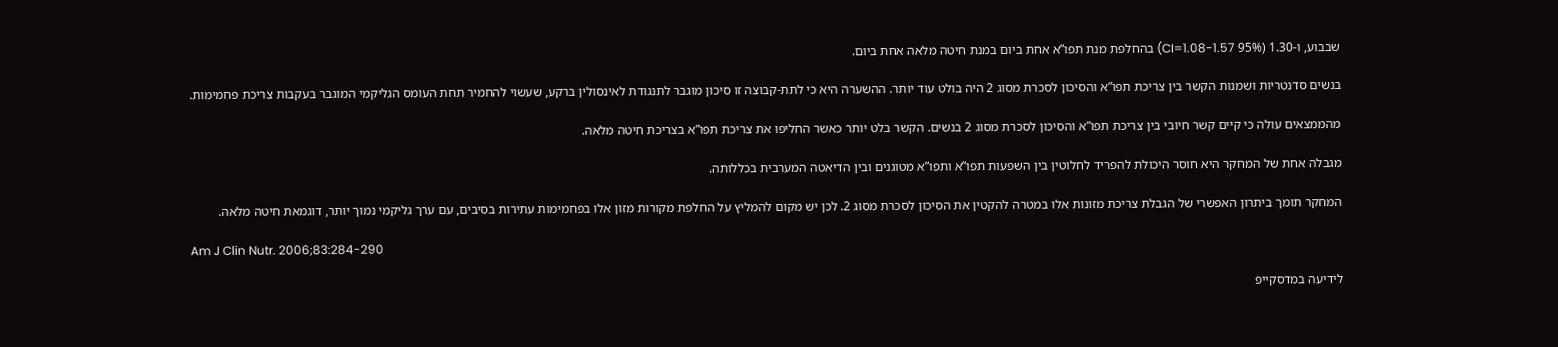שבבוע, ו-1.30 (95% CI=1.08-1.57) בהחלפת מנת תפו”א אחת ביום במנת חיטה מלאה אחת ביום.

בנשים סדנטריות ושמנות הקשר בין צריכת תפו”א והסיכון לסכרת מסוג 2 היה בולט עוד יותר. ההשערה היא כי לתת-קבוצה זו סיכון מוגבר לתנגודת לאינסולין ברקע, שעשוי להחמיר תחת העומס הגליקמי המוגבר בעקבות צריכת פחמימות.

מהממצאים עולה כי קיים קשר חיובי בין צריכת תפו”א והסיכון לסכרת מסוג 2 בנשים. הקשר בלט יותר כאשר החליפו את צריכת תפו”א בצריכת חיטה מלאה.

מגבלה אחת של המחקר היא חוסר היכולת להפריד לחלוטין בין השפעות תפו”א ותפו”א מטוגנים ובין הדיאטה המערבית בכללותה.

המחקר תומך ביתרון האפשרי של הגבלת צריכת מזונות אלו במטרה להקטין את הסיכון לסכרת מסוג 2. לכן יש מקום להמליץ על החלפת מקורות מזון אלו בפחמימות עתירות בסיבים, עם ערך גליקמי נמוך יותר, דוגמאת חיטה מלאה.

Am J Clin Nutr. 2006;83:284-290

לידיעה במדסקייפ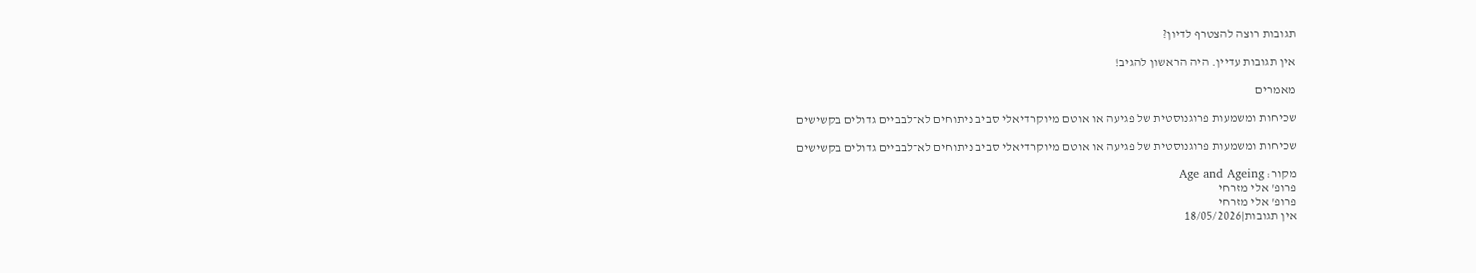תגובות רוצה להצטרף לדיון?

אין תגובות עדיין. היה הראשון להגיב!

מאמרים

שכיחות ומשמעות פרוגנוסטית של פגיעה או אוטם מיוקרדיאלי סביב ניתוחים לא־לבביים גדולים בקשישים

שכיחות ומשמעות פרוגנוסטית של פגיעה או אוטם מיוקרדיאלי סביב ניתוחים לא־לבביים גדולים בקשישים

מקור: Age and Ageing
פרופ' אלי מזרחי
פרופ' אלי מזרחי
אין תגובות|18/05/2026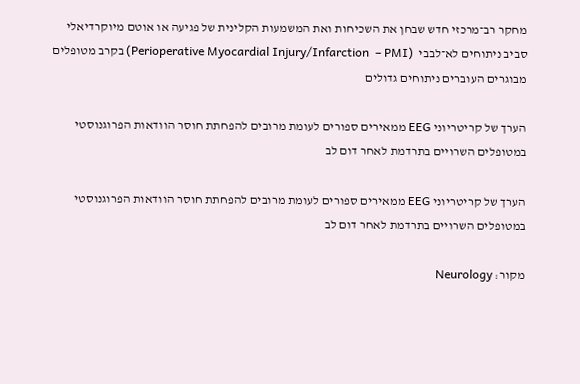מחקר רב־מרכזי חדש שבחן את השכיחות ואת המשמעות הקלינית של פגיעה או אוטם מיוקרדיאלי סביב ניתוחים לא־לבבי  (Perioperative Myocardial Injury/Infarction  – PMI) בקרב מטופלים מבוגרים העוברים ניתוחים גדולים

הערך של קריטריוני EEG ממאירים ספורים לעומת מרובים להפחתת חוסר הוודאות הפרוגנוסטי במטופלים השרויים בתרדמת לאחר דום לב

הערך של קריטריוני EEG ממאירים ספורים לעומת מרובים להפחתת חוסר הוודאות הפרוגנוסטי במטופלים השרויים בתרדמת לאחר דום לב

מקור: Neurology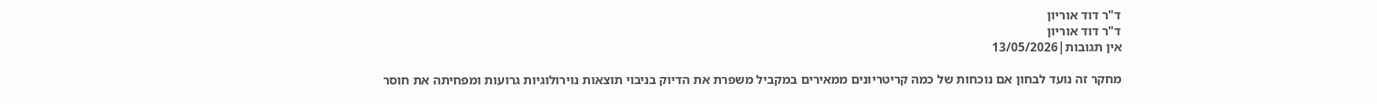ד"ר דוד אוריון
ד"ר דוד אוריון
אין תגובות|13/05/2026

מחקר זה נועד לבחון אם נוכחות של כמה קריטריונים ממאירים במקביל משפרת את הדיוק בניבוי תוצאות נוירולוגיות גרועות ומפחיתה את חוסר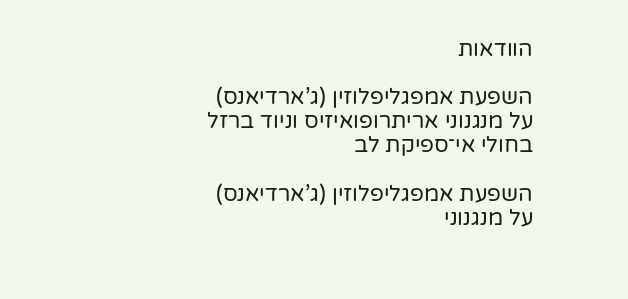הוודאות

השפעת אמפגליפלוזין (ג’ארדיאנס) על מנגנוני אריתרופואיזיס וניוד ברזל בחולי אי־ספיקת לב

השפעת אמפגליפלוזין (ג’ארדיאנס) על מנגנוני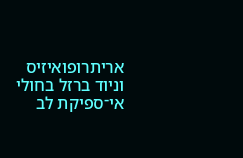אריתרופואיזיס וניוד ברזל בחולי אי־ספיקת לב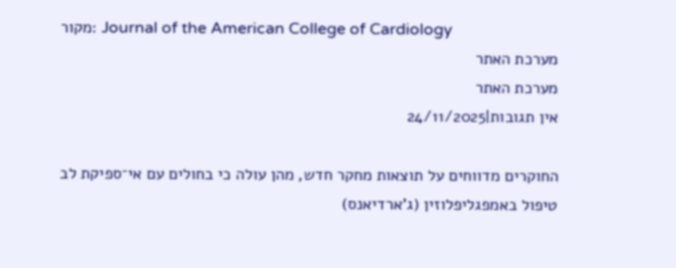מקור: Journal of the American College of Cardiology
מערכת האתר
מערכת האתר
אין תגובות|24/11/2025

החוקרים מדווחים על תוצאות מחקר חדש, מהן עולה כי בחולים עם אי־ספיקת לב טיפול באמפגליפלוזין (ג’ארדיאנס)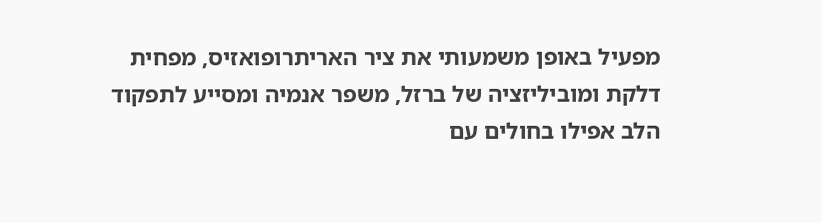מפעיל באופן משמעותי את ציר האריתרופואזיס, מפחית דלקת ומוביליזציה של ברזל, משפר אנמיה ומסייע לתפקוד הלב אפילו בחולים עם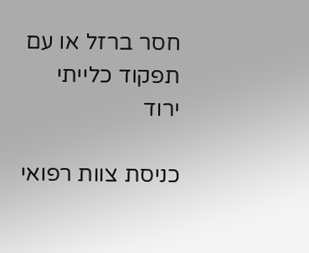חסר ברזל או עם תפקוד כלייתי ירוד

כניסת צוות רפואי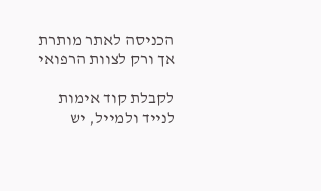הכניסה לאתר מותרת אך ורק לצוות הרפואי

לקבלת קוד אימות לנייד ולמייל, יש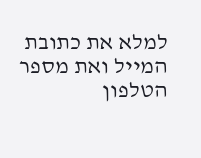למלא את כתובת המייל ואת מספר הטלפון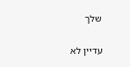שלך

עדיין לא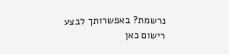נרשמת? באפשרותך לבצע רישום כאן